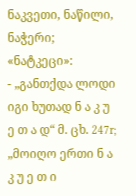ნაკვეთი, ნაწილი, ნაჭერი; «ნატკეცი»:
- „განთქდა ლოდი იგი ხუთად ნ ა კ უ ე თ ა დ“ მ. ცხ. 247r; „მოიღო ერთი ნ ა კ უ ე თ ი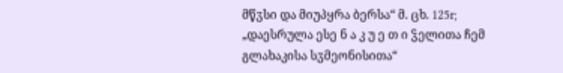მწჳსი და მიუპყრა ბერსა“ მ. ცხ. 125r; „დაესრულა ესე ნ ა კ უ ე თ ი ჴელითა ჩემ გლახაკისა სჳმეონისითა“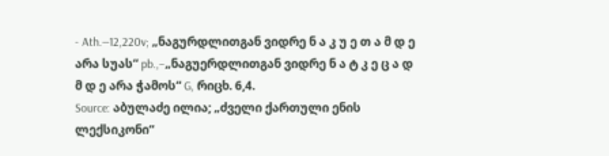- Ath.—12,220v; „ნაგურდლითგან ვიდრე ნ ა კ უ ე თ ა მ დ ე არა სუას“ pb.,–„ნაგუერდლითგან ვიდრე ნ ა ტ კ ე ც ა დ მ დ ე არა ჭამოს“ G, რიცხ. 6,4.
Source: აბულაძე ილია; „ძველი ქართული ენის ლექსიკონი“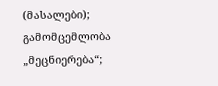(მასალები); გამომცემლობა „მეცნიერება“;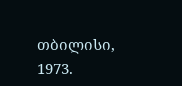თბილისი, 1973.